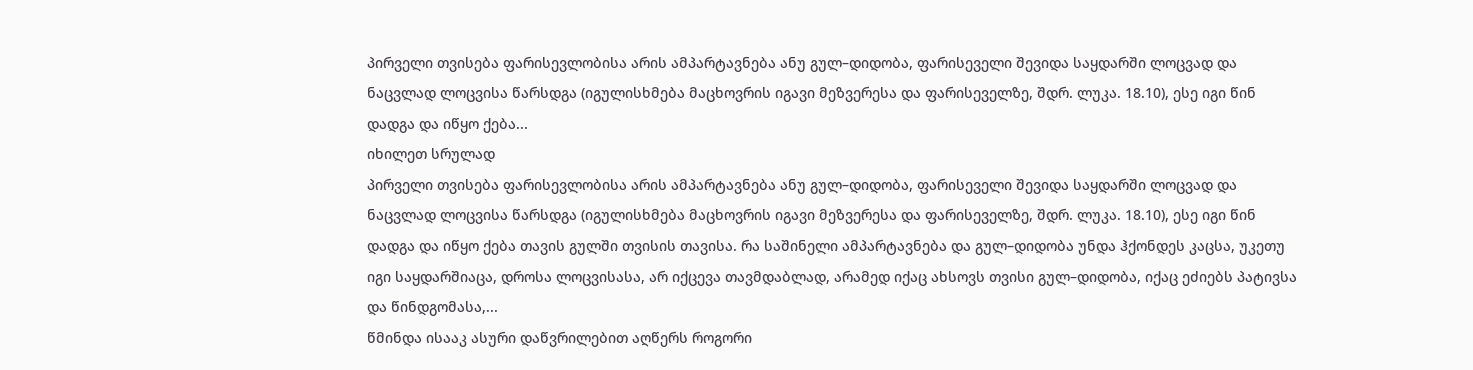პირველი თვისება ფარისევლობისა არის ამპარტავნება ანუ გულ–დიდობა, ფარისეველი შევიდა საყდარში ლოცვად და ნაცვლად ლოცვისა წარსდგა (იგულისხმება მაცხოვრის იგავი მეზვერესა და ფარისეველზე, შდრ. ლუკა. 18.10), ესე იგი წინ დადგა და იწყო ქება...
იხილეთ სრულად
პირველი თვისება ფარისევლობისა არის ამპარტავნება ანუ გულ–დიდობა, ფარისეველი შევიდა საყდარში ლოცვად და ნაცვლად ლოცვისა წარსდგა (იგულისხმება მაცხოვრის იგავი მეზვერესა და ფარისეველზე, შდრ. ლუკა. 18.10), ესე იგი წინ დადგა და იწყო ქება თავის გულში თვისის თავისა. რა საშინელი ამპარტავნება და გულ–დიდობა უნდა ჰქონდეს კაცსა, უკეთუ იგი საყდარშიაცა, დროსა ლოცვისასა, არ იქცევა თავმდაბლად, არამედ იქაც ახსოვს თვისი გულ–დიდობა, იქაც ეძიებს პატივსა და წინდგომასა,...
წმინდა ისააკ ასური დაწვრილებით აღწერს როგორი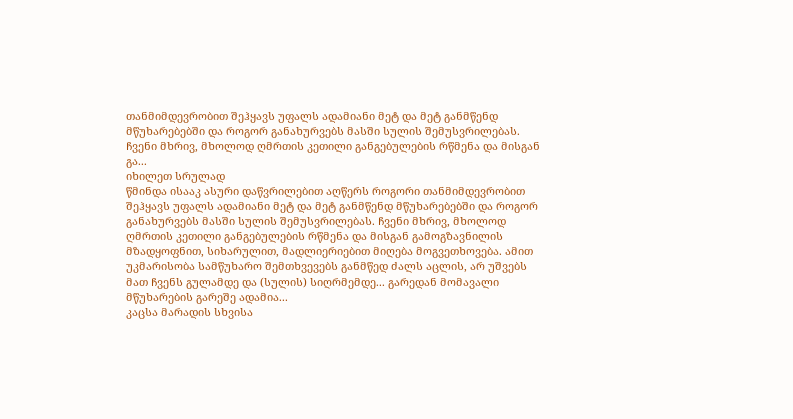თანმიმდევრობით შეჰყავს უფალს ადამიანი მეტ და მეტ განმწენდ მწუხარებებში და როგორ განახურვებს მასში სულის შემუსვრილებას. ჩვენი მხრივ, მხოლოდ ღმრთის კეთილი განგებულების რწმენა და მისგან გა...
იხილეთ სრულად
წმინდა ისააკ ასური დაწვრილებით აღწერს როგორი თანმიმდევრობით შეჰყავს უფალს ადამიანი მეტ და მეტ განმწენდ მწუხარებებში და როგორ განახურვებს მასში სულის შემუსვრილებას. ჩვენი მხრივ, მხოლოდ ღმრთის კეთილი განგებულების რწმენა და მისგან გამოგზავნილის მზადყოფნით, სიხარულით, მადლიერიებით მიღება მოგვეთხოვება. ამით უკმარისობა სამწუხარო შემთხვევებს განმწედ ძალს აცლის, არ უშვებს მათ ჩვენს გულამდე და (სულის) სიღრმემდე... გარედან მომავალი მწუხარების გარეშე ადამია...
კაცსა მარადის სხვისა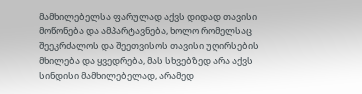მამხილებელსა ფარულად აქვს დიდად თავისი მოწონება და ამპარტავნება, ხოლო რომელსაც შეეკრძალოს და შეეთვისოს თავისი უღირსების მხილება და ყვედრება, მას სხვებზედ არა აქვს სინდისი მამხილებელად, არამედ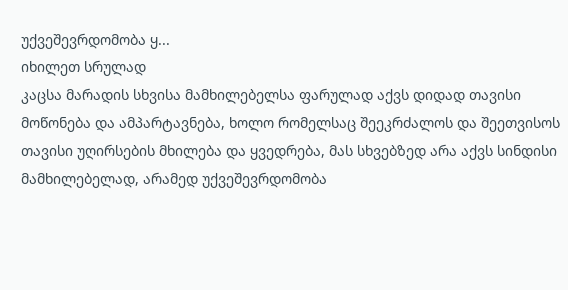უქვეშევრდომობა ყ...
იხილეთ სრულად
კაცსა მარადის სხვისა მამხილებელსა ფარულად აქვს დიდად თავისი მოწონება და ამპარტავნება, ხოლო რომელსაც შეეკრძალოს და შეეთვისოს თავისი უღირსების მხილება და ყვედრება, მას სხვებზედ არა აქვს სინდისი მამხილებელად, არამედ უქვეშევრდომობა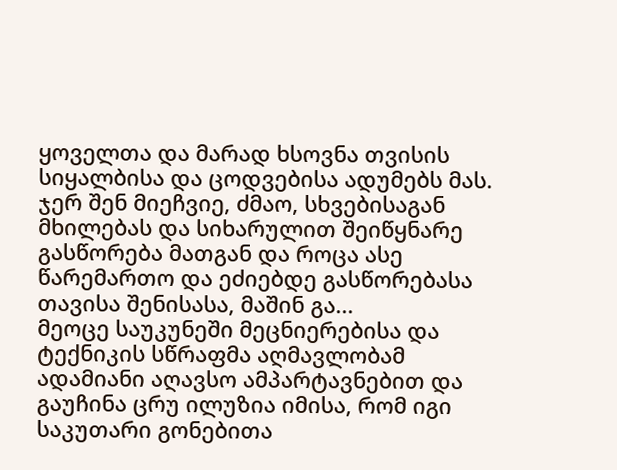ყოველთა და მარად ხსოვნა თვისის სიყალბისა და ცოდვებისა ადუმებს მას.
ჯერ შენ მიეჩვიე, ძმაო, სხვებისაგან მხილებას და სიხარულით შეიწყნარე გასწორება მათგან და როცა ასე წარემართო და ეძიებდე გასწორებასა თავისა შენისასა, მაშინ გა...
მეოცე საუკუნეში მეცნიერებისა და ტექნიკის სწრაფმა აღმავლობამ ადამიანი აღავსო ამპარტავნებით და გაუჩინა ცრუ ილუზია იმისა, რომ იგი საკუთარი გონებითა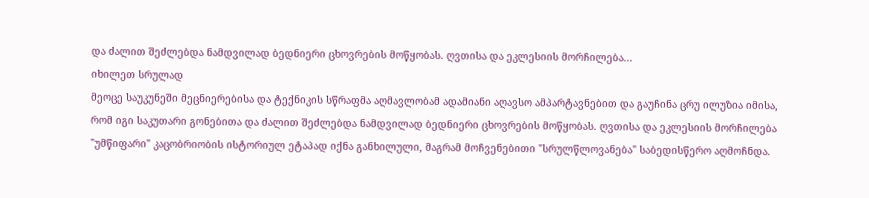და ძალით შეძლებდა ნამდვილად ბედნიერი ცხოვრების მოწყობას. ღვთისა და ეკლესიის მორჩილება...
იხილეთ სრულად
მეოცე საუკუნეში მეცნიერებისა და ტექნიკის სწრაფმა აღმავლობამ ადამიანი აღავსო ამპარტავნებით და გაუჩინა ცრუ ილუზია იმისა, რომ იგი საკუთარი გონებითა და ძალით შეძლებდა ნამდვილად ბედნიერი ცხოვრების მოწყობას. ღვთისა და ეკლესიის მორჩილება "უმწიფარი" კაცობრიობის ისტორიულ ეტაპად იქნა განხილული, მაგრამ მოჩვენებითი "სრულწლოვანება" საბედისწერო აღმოჩნდა.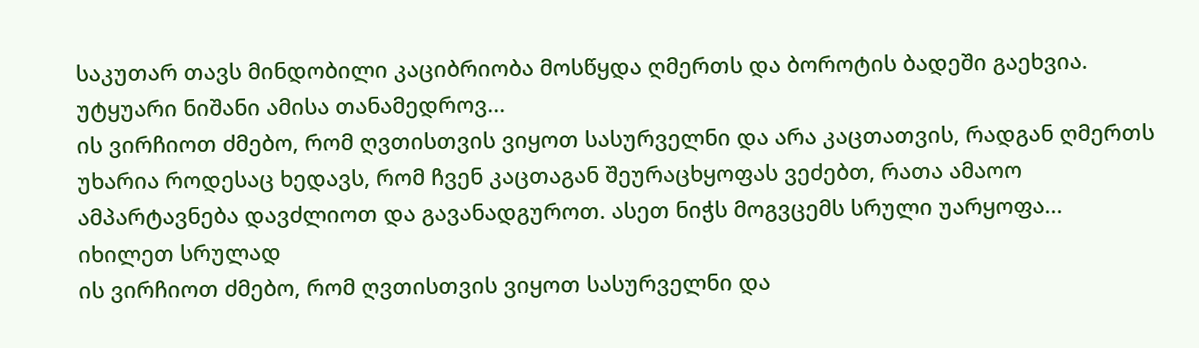საკუთარ თავს მინდობილი კაციბრიობა მოსწყდა ღმერთს და ბოროტის ბადეში გაეხვია. უტყუარი ნიშანი ამისა თანამედროვ...
ის ვირჩიოთ ძმებო, რომ ღვთისთვის ვიყოთ სასურველნი და არა კაცთათვის, რადგან ღმერთს უხარია როდესაც ხედავს, რომ ჩვენ კაცთაგან შეურაცხყოფას ვეძებთ, რათა ამაოო ამპარტავნება დავძლიოთ და გავანადგუროთ. ასეთ ნიჭს მოგვცემს სრული უარყოფა...
იხილეთ სრულად
ის ვირჩიოთ ძმებო, რომ ღვთისთვის ვიყოთ სასურველნი და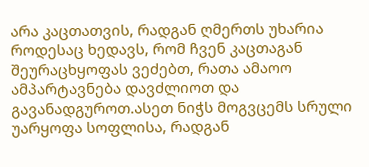არა კაცთათვის, რადგან ღმერთს უხარია როდესაც ხედავს, რომ ჩვენ კაცთაგან შეურაცხყოფას ვეძებთ, რათა ამაოო ამპარტავნება დავძლიოთ და გავანადგუროთ.ასეთ ნიჭს მოგვცემს სრული უარყოფა სოფლისა, რადგან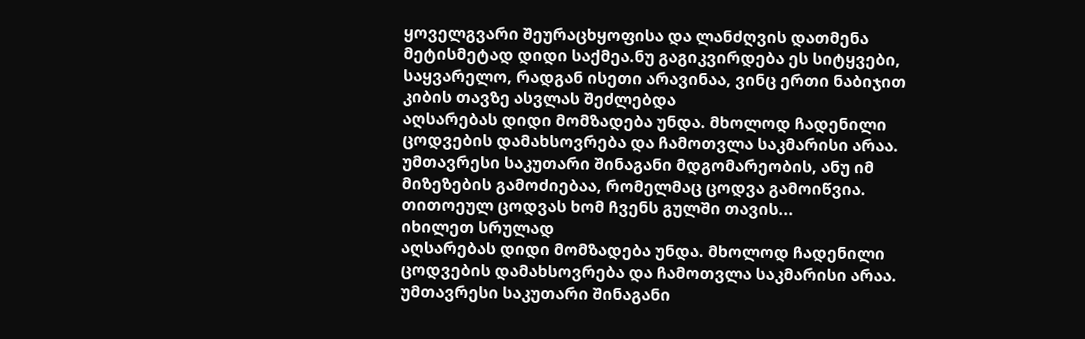ყოველგვარი შეურაცხყოფისა და ლანძღვის დათმენა მეტისმეტად დიდი საქმეა.ნუ გაგიკვირდება ეს სიტყვები, საყვარელო, რადგან ისეთი არავინაა, ვინც ერთი ნაბიჯით კიბის თავზე ასვლას შეძლებდა
აღსარებას დიდი მომზადება უნდა. მხოლოდ ჩადენილი ცოდვების დამახსოვრება და ჩამოთვლა საკმარისი არაა. უმთავრესი საკუთარი შინაგანი მდგომარეობის, ანუ იმ მიზეზების გამოძიებაა, რომელმაც ცოდვა გამოიწვია. თითოეულ ცოდვას ხომ ჩვენს გულში თავის...
იხილეთ სრულად
აღსარებას დიდი მომზადება უნდა. მხოლოდ ჩადენილი ცოდვების დამახსოვრება და ჩამოთვლა საკმარისი არაა. უმთავრესი საკუთარი შინაგანი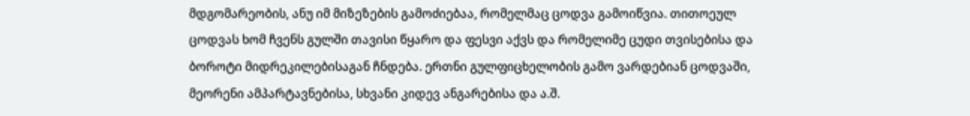მდგომარეობის, ანუ იმ მიზეზების გამოძიებაა, რომელმაც ცოდვა გამოიწვია. თითოეულ ცოდვას ხომ ჩვენს გულში თავისი წყარო და ფესვი აქვს და რომელიმე ცუდი თვისებისა და ბოროტი მიდრეკილებისაგან ჩნდება. ერთნი გულფიცხელობის გამო ვარდებიან ცოდვაში, მეორენი ამპარტავნებისა, სხვანი კიდევ ანგარებისა და ა.შ.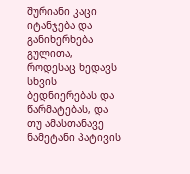შურიანი კაცი იტანჯება და განიხერხება გულითა, როდესაც ხედავს სხვის ბედნიერებას და წარმატებას, და თუ ამასთანავე ნამეტანი პატივის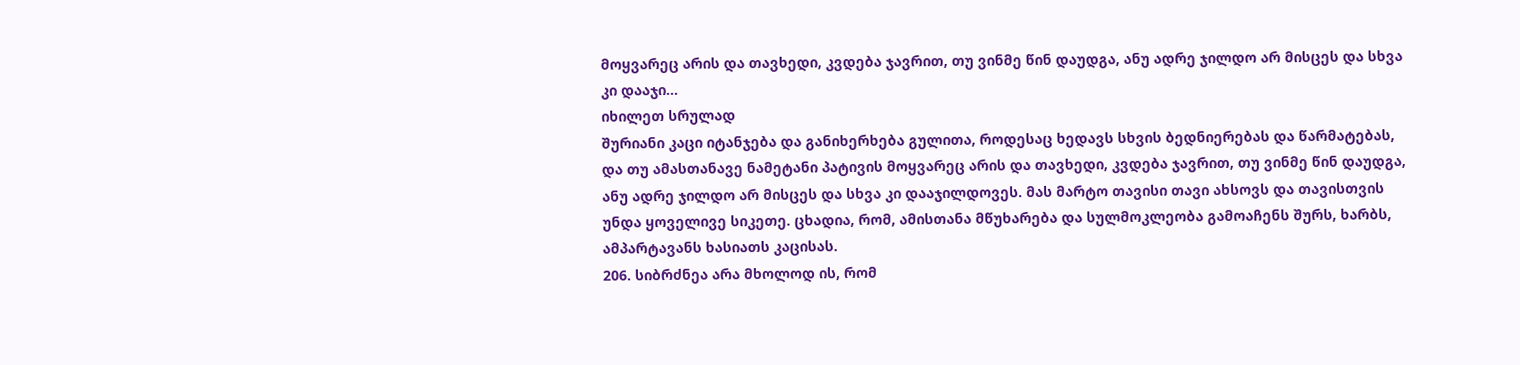მოყვარეც არის და თავხედი, კვდება ჯავრით, თუ ვინმე წინ დაუდგა, ანუ ადრე ჯილდო არ მისცეს და სხვა კი დააჯი...
იხილეთ სრულად
შურიანი კაცი იტანჯება და განიხერხება გულითა, როდესაც ხედავს სხვის ბედნიერებას და წარმატებას, და თუ ამასთანავე ნამეტანი პატივის მოყვარეც არის და თავხედი, კვდება ჯავრით, თუ ვინმე წინ დაუდგა, ანუ ადრე ჯილდო არ მისცეს და სხვა კი დააჯილდოვეს. მას მარტო თავისი თავი ახსოვს და თავისთვის უნდა ყოველივე სიკეთე. ცხადია, რომ, ამისთანა მწუხარება და სულმოკლეობა გამოაჩენს შურს, ხარბს, ამპარტავანს ხასიათს კაცისას.
206. სიბრძნეა არა მხოლოდ ის, რომ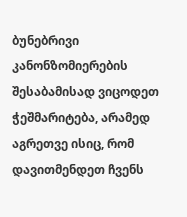ბუნებრივი კანონზომიერების შესაბამისად ვიცოდეთ ჭეშმარიტება, არამედ აგრეთვე ისიც, რომ დავითმენდეთ ჩვენს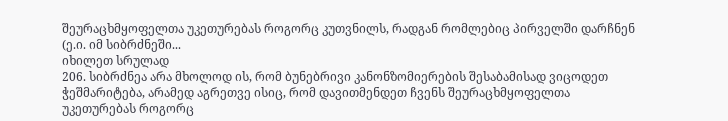შეურაცხმყოფელთა უკეთურებას როგორც კუთვნილს, რადგან რომლებიც პირველში დარჩნენ (ე.ი. იმ სიბრძნეში...
იხილეთ სრულად
206. სიბრძნეა არა მხოლოდ ის, რომ ბუნებრივი კანონზომიერების შესაბამისად ვიცოდეთ ჭეშმარიტება, არამედ აგრეთვე ისიც, რომ დავითმენდეთ ჩვენს შეურაცხმყოფელთა უკეთურებას როგორც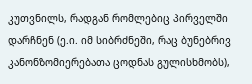კუთვნილს, რადგან რომლებიც პირველში დარჩნენ (ე.ი. იმ სიბრძნეში, რაც ბუნებრივ კანონზომიერებათა ცოდნას გულისხმობს),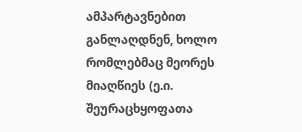ამპარტავნებით განლაღდნენ, ხოლო რომლებმაც მეორეს მიაღწიეს (ე.ი. შეურაცხყოფათა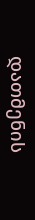დათმენის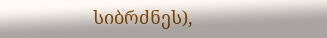სიბრძნეს),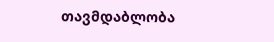თავმდაბლობა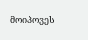მოიპოვეს